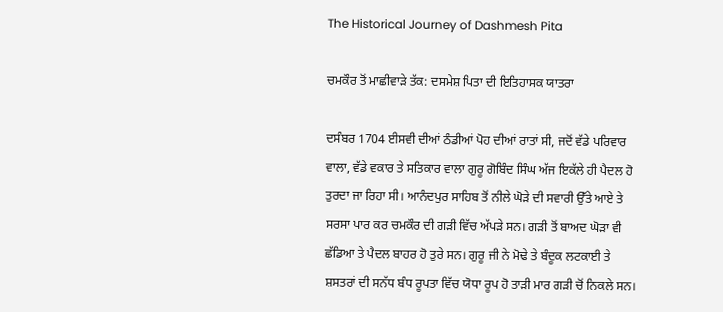The Historical Journey of Dashmesh Pita

ਚਮਕੌਰ ਤੋਂ ਮਾਛੀਵਾੜੇ ਤੱਕ: ਦਸਮੇਸ਼ ਪਿਤਾ ਦੀ ਇਤਿਹਾਸਕ ਯਾਤਰਾ

ਦਸੰਬਰ 1704 ਈਸਵੀ ਦੀਆਂ ਠੰਡੀਆਂ ਪੋਹ ਦੀਆਂ ਰਾਤਾਂ ਸੀ, ਜਦੋਂ ਵੱਡੇ ਪਰਿਵਾਰ ਵਾਲਾ, ਵੱਡੇ ਵਕਾਰ ਤੇ ਸਤਿਕਾਰ ਵਾਲਾ ਗੁਰੂ ਗੋਬਿੰਦ ਸਿੰਘ ਅੱਜ ਇਕੱਲੇ ਹੀ ਪੈਦਲ ਹੋ ਤੁਰਦਾ ਜਾ ਰਿਹਾ ਸੀ। ਆਨੰਦਪੁਰ ਸਾਹਿਬ ਤੋਂ ਨੀਲੇ ਘੋੜੇ ਦੀ ਸਵਾਰੀ ਉੱਤੇ ਆਏ ਤੇ ਸਰਸਾ ਪਾਰ ਕਰ ਚਮਕੌਰ ਦੀ ਗੜੀ ਵਿੱਚ ਅੱਪੜੇ ਸਨ। ਗੜੀ ਤੋਂ ਬਾਅਦ ਘੋੜਾ ਵੀ ਛੱਡਿਆ ਤੇ ਪੈਦਲ ਬਾਹਰ ਹੋ ਤੁਰੇ ਸਨ। ਗੁਰੂ ਜੀ ਨੇ ਮੋਢੇ ਤੇ ਬੰਦੂਕ ਲਟਕਾਈ ਤੇ ਸ਼ਸਤਰਾਂ ਦੀ ਸਨੱਧ ਬੰਧ ਰੂਪਤਾ ਵਿੱਚ ਯੋਧਾ ਰੂਪ ਹੋ ਤਾੜੀ ਮਾਰ ਗੜੀ ਚੋਂ ਨਿਕਲੇ ਸਨ।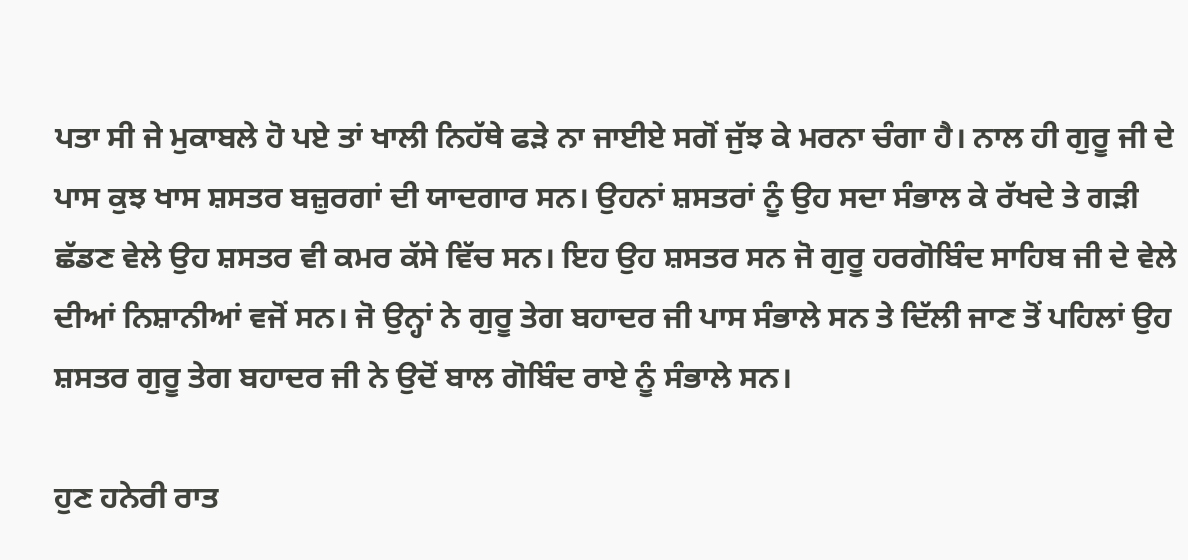ਪਤਾ ਸੀ ਜੇ ਮੁਕਾਬਲੇ ਹੋ ਪਏ ਤਾਂ ਖਾਲੀ ਨਿਹੱਥੇ ਫੜੇ ਨਾ ਜਾਈਏ ਸਗੋਂ ਜੁੱਝ ਕੇ ਮਰਨਾ ਚੰਗਾ ਹੈ। ਨਾਲ ਹੀ ਗੁਰੂ ਜੀ ਦੇ ਪਾਸ ਕੁਝ ਖਾਸ ਸ਼ਸਤਰ ਬਜ਼ੁਰਗਾਂ ਦੀ ਯਾਦਗਾਰ ਸਨ। ਉਹਨਾਂ ਸ਼ਸਤਰਾਂ ਨੂੰ ਉਹ ਸਦਾ ਸੰਭਾਲ ਕੇ ਰੱਖਦੇ ਤੇ ਗੜੀ ਛੱਡਣ ਵੇਲੇ ਉਹ ਸ਼ਸਤਰ ਵੀ ਕਮਰ ਕੱਸੇ ਵਿੱਚ ਸਨ। ਇਹ ਉਹ ਸ਼ਸਤਰ ਸਨ ਜੋ ਗੁਰੂ ਹਰਗੋਬਿੰਦ ਸਾਹਿਬ ਜੀ ਦੇ ਵੇਲੇ ਦੀਆਂ ਨਿਸ਼ਾਨੀਆਂ ਵਜੋਂ ਸਨ। ਜੋ ਉਨ੍ਹਾਂ ਨੇ ਗੁਰੂ ਤੇਗ ਬਹਾਦਰ ਜੀ ਪਾਸ ਸੰਭਾਲੇ ਸਨ ਤੇ ਦਿੱਲੀ ਜਾਣ ਤੋਂ ਪਹਿਲਾਂ ਉਹ ਸ਼ਸਤਰ ਗੁਰੂ ਤੇਗ ਬਹਾਦਰ ਜੀ ਨੇ ਉਦੋਂ ਬਾਲ ਗੋਬਿੰਦ ਰਾਏ ਨੂੰ ਸੰਭਾਲੇ ਸਨ।

ਹੁਣ ਹਨੇਰੀ ਰਾਤ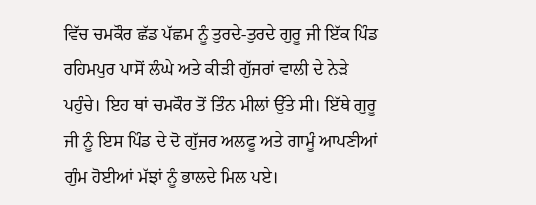ਵਿੱਚ ਚਮਕੌਰ ਛੱਡ ਪੱਛਮ ਨੂੰ ਤੁਰਦੇ-ਤੁਰਦੇ ਗੁਰੂ ਜੀ ਇੱਕ ਪਿੰਡ ਰਹਿਮਪੁਰ ਪਾਸੋਂ ਲੰਘੇ ਅਤੇ ਕੀੜੀ ਗੁੱਜਰਾਂ ਵਾਲੀ ਦੇ ਨੇੜੇ ਪਹੁੰਚੇ। ਇਹ ਥਾਂ ਚਮਕੌਰ ਤੋਂ ਤਿੰਨ ਮੀਲਾਂ ਉੱਤੇ ਸੀ। ਇੱਥੇ ਗੁਰੂ ਜੀ ਨੂੰ ਇਸ ਪਿੰਡ ਦੇ ਦੋ ਗੁੱਜਰ ਅਲਫੂ ਅਤੇ ਗਾਮੂੰ ਆਪਣੀਆਂ ਗੁੰਮ ਹੋਈਆਂ ਮੱਝਾਂ ਨੂੰ ਭਾਲਦੇ ਮਿਲ ਪਏ।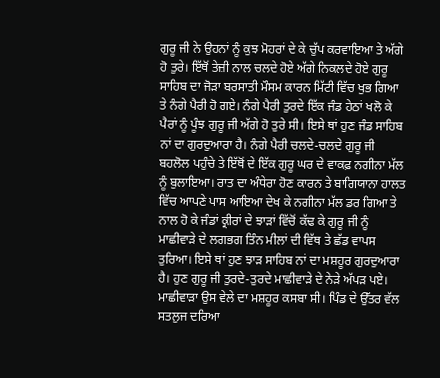ਗੁਰੂ ਜੀ ਨੇ ਉਹਨਾਂ ਨੂੰ ਕੁਝ ਮੋਹਰਾਂ ਦੇ ਕੇ ਚੁੱਪ ਕਰਵਾਇਆ ਤੇ ਅੱਗੇ ਹੋ ਤੁਰੇ। ਇੱਥੋਂ ਤੇਜ਼ੀ ਨਾਲ ਚਲਦੇ ਹੋਏ ਅੱਗੇ ਨਿਕਲਦੇ ਹੋਏ ਗੁਰੂ ਸਾਹਿਬ ਦਾ ਜੋੜਾ ਬਰਸਾਤੀ ਮੌਸਮ ਕਾਰਨ ਮਿੱਟੀ ਵਿੱਚ ਖੁਭ ਗਿਆ ਤੇ ਨੰਗੇ ਪੈਰੀ ਹੋ ਗਏ। ਨੰਗੇ ਪੈਰੀ ਤੁਰਦੇ ਇੱਕ ਜੰਡ ਹੇਠਾਂ ਖਲੋ ਕੇ ਪੈਰਾਂ ਨੂੰ ਪੂੰਝ ਗੁਰੂ ਜੀ ਅੱਗੇ ਹੋ ਤੁਰੇ ਸੀ। ਇਸੇ ਥਾਂ ਹੁਣ ਜੰਡ ਸਾਹਿਬ ਨਾਂ ਦਾ ਗੁਰਦੁਆਰਾ ਹੈ। ਨੰਗੇ ਪੈਰੀ ਚਲਦੇ-ਚਲਦੇ ਗੁਰੂ ਜੀ ਬਹਲੋਲ ਪਹੁੰਚੇ ਤੇ ਇੱਥੋਂ ਦੇ ਇੱਕ ਗੁਰੂ ਘਰ ਦੇ ਵਾਕਫ਼ ਨਗੀਨਾ ਮੱਲ ਨੂੰ ਬੁਲਾਇਆ। ਰਾਤ ਦਾ ਅੰਧੇਰਾ ਹੋਣ ਕਾਰਨ ਤੇ ਬਾਗਿਯਾਨਾ ਹਾਲਤ ਵਿੱਚ ਆਪਣੇ ਪਾਸ ਆਇਆ ਦੇਖ ਕੇ ਨਗੀਨਾ ਮੱਲ ਡਰ ਗਿਆ ਤੇ ਨਾਲ ਹੋ ਕੇ ਜੰਡਾਂ ਕ੍ਰੀਰਾਂ ਦੇ ਝਾੜਾਂ ਵਿੱਚੋਂ ਕੱਢ ਕੇ ਗੁਰੂ ਜੀ ਨੂੰ ਮਾਛੀਵਾੜੇ ਦੇ ਲਗਭਗ ਤਿੰਨ ਮੀਲਾਂ ਦੀ ਵਿੱਥ ਤੇ ਛੱਡ ਵਾਪਸ ਤੁਰਿਆ। ਇਸੇ ਥਾਂ ਹੁਣ ਝਾੜ ਸਾਹਿਬ ਨਾਂ ਦਾ ਮਸ਼ਹੂਰ ਗੁਰਦੁਆਰਾ ਹੈ। ਹੁਣ ਗੁਰੂ ਜੀ ਤੁਰਦੇ-ਤੁਰਦੇ ਮਾਛੀਵਾੜੇ ਦੇ ਨੇੜੇ ਅੱਪੜ ਪਏ। ਮਾਛੀਵਾੜਾ ਉਸ ਵੇਲੇ ਦਾ ਮਸ਼ਹੂਰ ਕਸਬਾ ਸੀ। ਪਿੰਡ ਦੇ ਉੱਤਰ ਵੱਲ ਸਤਲੁਜ ਦਰਿਆ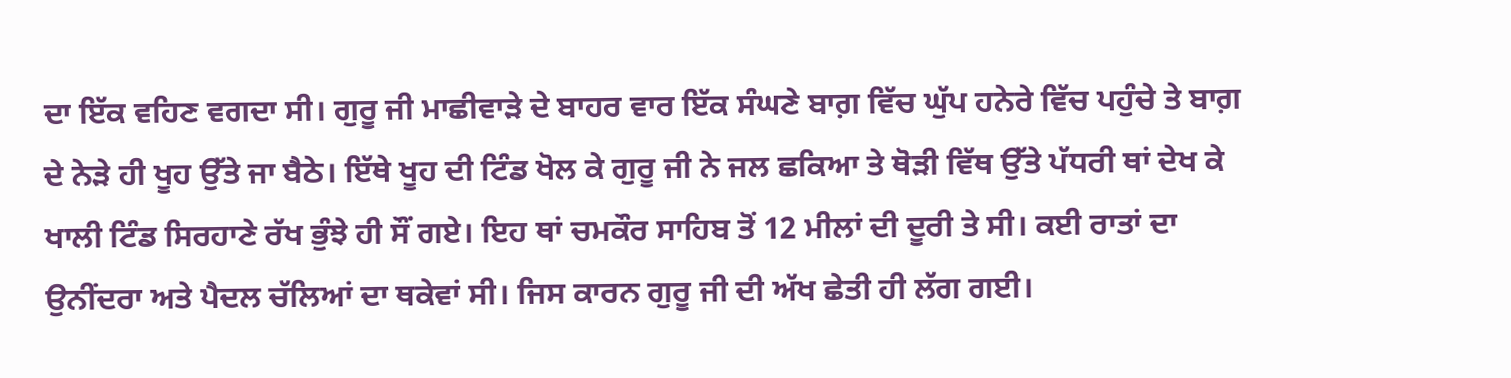ਦਾ ਇੱਕ ਵਹਿਣ ਵਗਦਾ ਸੀ। ਗੁਰੂ ਜੀ ਮਾਛੀਵਾੜੇ ਦੇ ਬਾਹਰ ਵਾਰ ਇੱਕ ਸੰਘਣੇ ਬਾਗ਼ ਵਿੱਚ ਘੁੱਪ ਹਨੇਰੇ ਵਿੱਚ ਪਹੁੰਚੇ ਤੇ ਬਾਗ਼ ਦੇ ਨੇੜੇ ਹੀ ਖੂਹ ਉੱਤੇ ਜਾ ਬੈਠੇ। ਇੱਥੇ ਖੂਹ ਦੀ ਟਿੰਡ ਖੋਲ ਕੇ ਗੁਰੂ ਜੀ ਨੇ ਜਲ ਛਕਿਆ ਤੇ ਥੋੜੀ ਵਿੱਥ ਉੱਤੇ ਪੱਧਰੀ ਥਾਂ ਦੇਖ ਕੇ ਖਾਲੀ ਟਿੰਡ ਸਿਰਹਾਣੇ ਰੱਖ ਭੁੰਝੇ ਹੀ ਸੌਂ ਗਏ। ਇਹ ਥਾਂ ਚਮਕੌਰ ਸਾਹਿਬ ਤੋਂ 12 ਮੀਲਾਂ ਦੀ ਦੂਰੀ ਤੇ ਸੀ। ਕਈ ਰਾਤਾਂ ਦਾ ਉਨੀਂਦਰਾ ਅਤੇ ਪੈਦਲ ਚੱਲਿਆਂ ਦਾ ਥਕੇਵਾਂ ਸੀ। ਜਿਸ ਕਾਰਨ ਗੁਰੂ ਜੀ ਦੀ ਅੱਖ ਛੇਤੀ ਹੀ ਲੱਗ ਗਈ।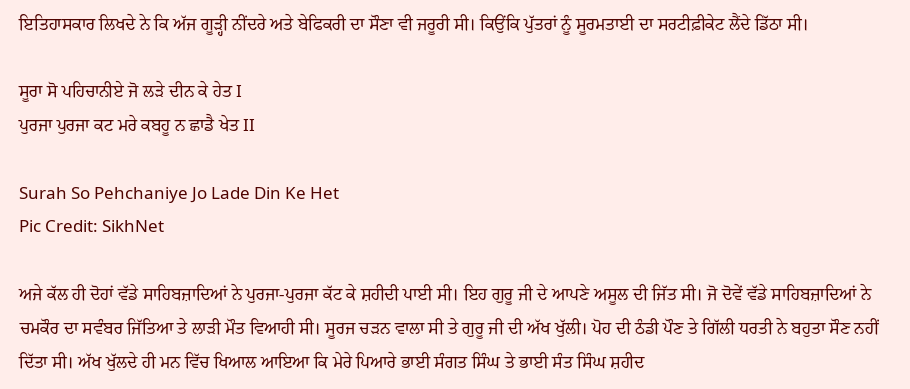ਇਤਿਹਾਸਕਾਰ ਲਿਖਦੇ ਨੇ ਕਿ ਅੱਜ ਗੂੜ੍ਹੀ ਨੀਂਦਰੇ ਅਤੇ ਬੇਫਿਕਰੀ ਦਾ ਸੌਣਾ ਵੀ ਜਰੂਰੀ ਸੀ। ਕਿਉਂਕਿ ਪੁੱਤਰਾਂ ਨੂੰ ਸੂਰਮਤਾਈ ਦਾ ਸਰਟੀਫ਼ੀਕੇਟ ਲੈਂਦੇ ਡਿੱਠਾ ਸੀ।

ਸੂਰਾ ਸੋ ਪਹਿਚਾਨੀਏ ਜੋ ਲੜੇ ਦੀਨ ਕੇ ਹੇਤ I
ਪੁਰਜਾ ਪੁਰਜਾ ਕਟ ਮਰੇ ਕਬਹੂ ਨ ਛਾਡੈ ਖੇਤ II

Surah So Pehchaniye Jo Lade Din Ke Het
Pic Credit: SikhNet

ਅਜੇ ਕੱਲ ਹੀ ਦੋਹਾਂ ਵੱਡੇ ਸਾਹਿਬਜ਼ਾਦਿਆਂ ਨੇ ਪੁਰਜਾ-ਪੁਰਜਾ ਕੱਟ ਕੇ ਸ਼ਹੀਦੀ ਪਾਈ ਸੀ। ਇਹ ਗੁਰੂ ਜੀ ਦੇ ਆਪਣੇ ਅਸੂਲ ਦੀ ਜਿੱਤ ਸੀ। ਜੋ ਦੋਵੇਂ ਵੱਡੇ ਸਾਹਿਬਜ਼ਾਦਿਆਂ ਨੇ ਚਮਕੌਰ ਦਾ ਸਵੰਬਰ ਜਿੱਤਿਆ ਤੇ ਲਾੜੀ ਮੌਤ ਵਿਆਹੀ ਸੀ। ਸੂਰਜ ਚੜਨ ਵਾਲਾ ਸੀ ਤੇ ਗੁਰੂ ਜੀ ਦੀ ਅੱਖ ਖੁੱਲੀ। ਪੋਹ ਦੀ ਠੰਡੀ ਪੌਣ ਤੇ ਗਿੱਲੀ ਧਰਤੀ ਨੇ ਬਹੁਤਾ ਸੌਣ ਨਹੀਂ ਦਿੱਤਾ ਸੀ। ਅੱਖ ਖੁੱਲਦੇ ਹੀ ਮਨ ਵਿੱਚ ਖਿਆਲ ਆਇਆ ਕਿ ਮੇਰੇ ਪਿਆਰੇ ਭਾਈ ਸੰਗਤ ਸਿੰਘ ਤੇ ਭਾਈ ਸੰਤ ਸਿੰਘ ਸ਼ਹੀਦ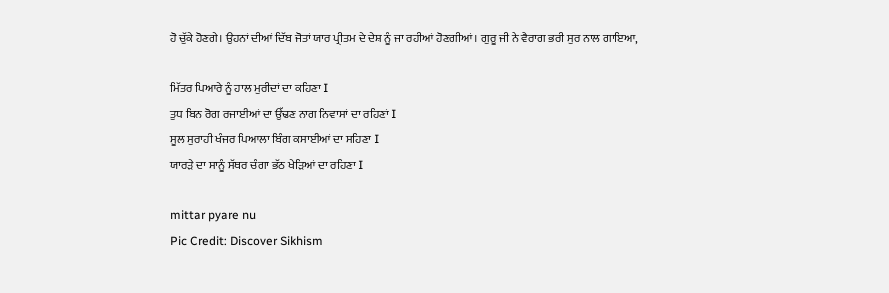ਹੋ ਚੁੱਕੇ ਹੋਣਗੇ। ਉਹਨਾਂ ਦੀਆਂ ਦਿੱਬ ਜੋਤਾਂ ਯਾਰ ਪ੍ਰੀਤਮ ਦੇ ਦੇਸ਼ ਨੂੰ ਜਾ ਰਹੀਆਂ ਹੋਣਗੀਆਂ। ਗੁਰੂ ਜੀ ਨੇ ਵੈਰਾਗ ਭਰੀ ਸੁਰ ਨਾਲ ਗਾਇਆ,

ਮਿੱਤਰ ਪਿਆਰੇ ਨੂੰ ਹਾਲ ਮੁਰੀਦਾਂ ਦਾ ਕਹਿਣਾ I
ਤੁਧ ਬਿਨ ਰੋਗ ਰਜਾਈਆਂ ਦਾ ਉੱਢਣ ਨਾਗ ਨਿਵਾਸਾਂ ਦਾ ਰਹਿਣਾਂ I
ਸੂਲ ਸੁਰਾਹੀ ਖੰਜਰ ਪਿਆਲਾ ਬਿੰਗ ਕਸਾਈਆਂ ਦਾ ਸਹਿਣਾ I
ਯਾਰੜੇ ਦਾ ਸਾਨੂੰ ਸੱਥਰ ਚੰਗਾ ਭੱਠ ਖੇੜਿਆਂ ਦਾ ਰਹਿਣਾ I

mittar pyare nu
Pic Credit: Discover Sikhism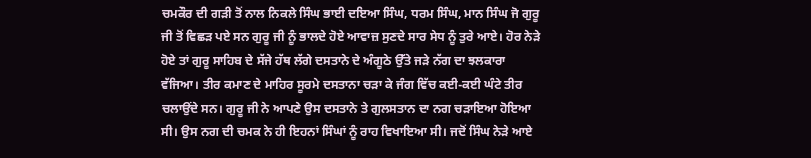ਚਮਕੌਰ ਦੀ ਗੜੀ ਤੋਂ ਨਾਲ ਨਿਕਲੇ ਸਿੰਘ ਭਾਈ ਦਇਆ ਸਿੰਘ, ਧਰਮ ਸਿੰਘ, ਮਾਨ ਸਿੰਘ ਜੋ ਗੁਰੂ ਜੀ ਤੋਂ ਵਿਛੜ ਪਏ ਸਨ ਗੁਰੂ ਜੀ ਨੂੰ ਭਾਲਦੇ ਹੋਏ ਆਵਾਜ਼ ਸੁਣਦੇ ਸਾਰ ਸੇਧ ਨੂੰ ਤੁਰੇ ਆਏ। ਹੋਰ ਨੇੜੇ ਹੋਏ ਤਾਂ ਗੁਰੂ ਸਾਹਿਬ ਦੇ ਸੱਜੇ ਹੱਥ ਲੱਗੇ ਦਸਤਾਨੇ ਦੇ ਅੰਗੂਠੇ ਉੱਤੇ ਜੜੇ ਨੱਗ ਦਾ ਝਲਕਾਰਾ ਵੱਜਿਆ। ਤੀਰ ਕਮਾਣ ਦੇ ਮਾਹਿਰ ਸੂਰਮੇ ਦਸਤਾਨਾ ਚੜਾ ਕੇ ਜੰਗ ਵਿੱਚ ਕਈ-ਕਈ ਘੰਟੇ ਤੀਰ ਚਲਾਉਂਦੇ ਸਨ। ਗੁਰੂ ਜੀ ਨੇ ਆਪਣੇ ਉਸ ਦਸਤਾਨੇ ਤੇ ਗੁਲਸਤਾਨ ਦਾ ਨਗ ਚੜਾਇਆ ਹੋਇਆ ਸੀ। ਉਸ ਨਗ ਦੀ ਚਮਕ ਨੇ ਹੀ ਇਹਨਾਂ ਸਿੰਘਾਂ ਨੂੰ ਰਾਹ ਵਿਖਾਇਆ ਸੀ। ਜਦੋਂ ਸਿੰਘ ਨੇੜੇ ਆਏ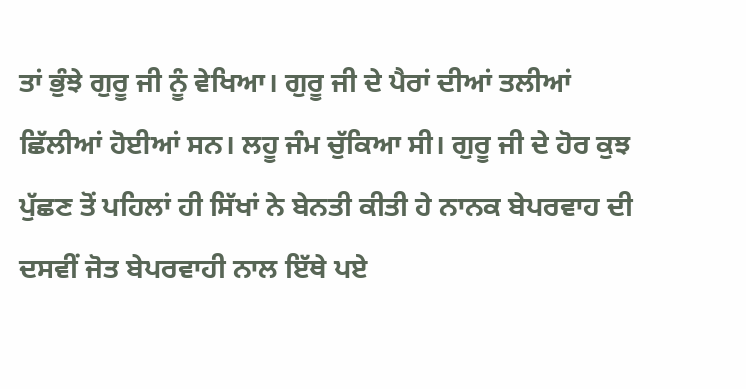ਤਾਂ ਭੁੰਝੇ ਗੁਰੂ ਜੀ ਨੂੰ ਵੇਖਿਆ। ਗੁਰੂ ਜੀ ਦੇ ਪੈਰਾਂ ਦੀਆਂ ਤਲੀਆਂ ਛਿੱਲੀਆਂ ਹੋਈਆਂ ਸਨ। ਲਹੂ ਜੰਮ ਚੁੱਕਿਆ ਸੀ। ਗੁਰੂ ਜੀ ਦੇ ਹੋਰ ਕੁਝ ਪੁੱਛਣ ਤੋਂ ਪਹਿਲਾਂ ਹੀ ਸਿੱਖਾਂ ਨੇ ਬੇਨਤੀ ਕੀਤੀ ਹੇ ਨਾਨਕ ਬੇਪਰਵਾਹ ਦੀ ਦਸਵੀਂ ਜੋਤ ਬੇਪਰਵਾਹੀ ਨਾਲ ਇੱਥੇ ਪਏ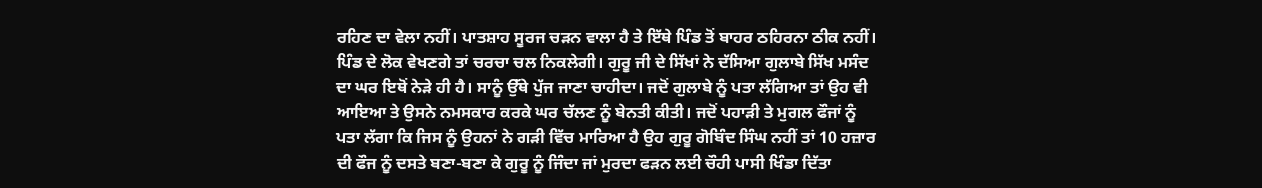ਰਹਿਣ ਦਾ ਵੇਲਾ ਨਹੀਂ। ਪਾਤਸ਼ਾਹ ਸੂਰਜ ਚੜਨ ਵਾਲਾ ਹੈ ਤੇ ਇੱਥੇ ਪਿੰਡ ਤੋਂ ਬਾਹਰ ਠਹਿਰਨਾ ਠੀਕ ਨਹੀਂ। ਪਿੰਡ ਦੇ ਲੋਕ ਵੇਖਣਗੇ ਤਾਂ ਚਰਚਾ ਚਲ ਨਿਕਲੇਗੀ। ਗੁਰੂ ਜੀ ਦੇ ਸਿੱਖਾਂ ਨੇ ਦੱਸਿਆ ਗੁਲਾਬੇ ਸਿੱਖ ਮਸੰਦ ਦਾ ਘਰ ਇਥੋਂ ਨੇੜੇ ਹੀ ਹੈ। ਸਾਨੂੰ ਉੱਥੇ ਪੁੱਜ ਜਾਣਾ ਚਾਹੀਦਾ। ਜਦੋਂ ਗੁਲਾਬੇ ਨੂੰ ਪਤਾ ਲੱਗਿਆ ਤਾਂ ਉਹ ਵੀ ਆਇਆ ਤੇ ਉਸਨੇ ਨਮਸਕਾਰ ਕਰਕੇ ਘਰ ਚੱਲਣ ਨੂੰ ਬੇਨਤੀ ਕੀਤੀ। ਜਦੋਂ ਪਹਾੜੀ ਤੇ ਮੁਗਲ ਫੌਜਾਂ ਨੂੰ ਪਤਾ ਲੱਗਾ ਕਿ ਜਿਸ ਨੂੰ ਉਹਨਾਂ ਨੇ ਗੜੀ ਵਿੱਚ ਮਾਰਿਆ ਹੈ ਉਹ ਗੁਰੂ ਗੋਬਿੰਦ ਸਿੰਘ ਨਹੀਂ ਤਾਂ 10 ਹਜ਼ਾਰ ਦੀ ਫੌਜ ਨੂੰ ਦਸਤੇ ਬਣਾ-ਬਣਾ ਕੇ ਗੁਰੂ ਨੂੰ ਜਿੰਦਾ ਜਾਂ ਮੁਰਦਾ ਫੜਨ ਲਈ ਚੌਹੀ ਪਾਸੀ ਖਿੰਡਾ ਦਿੱਤਾ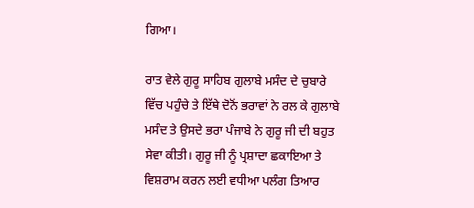ਗਿਆ।

ਰਾਤ ਵੇਲੇ ਗੁਰੂ ਸਾਹਿਬ ਗੁਲਾਬੇ ਮਸੰਦ ਦੇ ਚੁਬਾਰੇ ਵਿੱਚ ਪਹੁੰਚੇ ਤੇ ਇੱਥੇ ਦੋਨੋਂ ਭਰਾਵਾਂ ਨੇ ਰਲ ਕੇ ਗੁਲਾਬੇ ਮਸੰਦ ਤੇ ਉਸਦੇ ਭਰਾ ਪੰਜਾਬੇ ਨੇ ਗੁਰੂ ਜੀ ਦੀ ਬਹੁਤ ਸੇਵਾ ਕੀਤੀ। ਗੁਰੂ ਜੀ ਨੂੰ ਪ੍ਰਸ਼ਾਦਾ ਛਕਾਇਆ ਤੇ ਵਿਸ਼ਰਾਮ ਕਰਨ ਲਈ ਵਧੀਆ ਪਲੰਗ ਤਿਆਰ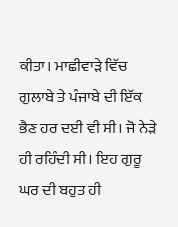ਕੀਤਾ। ਮਾਛੀਵਾੜੇ ਵਿੱਚ ਗੁਲਾਬੇ ਤੇ ਪੰਜਾਬੇ ਦੀ ਇੱਕ ਭੈਣ ਹਰ ਦਈ ਵੀ ਸੀ। ਜੋ ਨੇੜੇ ਹੀ ਰਹਿੰਦੀ ਸੀ। ਇਹ ਗੁਰੂ ਘਰ ਦੀ ਬਹੁਤ ਹੀ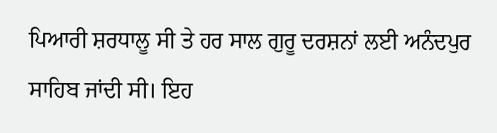ਪਿਆਰੀ ਸ਼ਰਧਾਲੂ ਸੀ ਤੇ ਹਰ ਸਾਲ ਗੁਰੂ ਦਰਸ਼ਨਾਂ ਲਈ ਅਨੰਦਪੁਰ ਸਾਹਿਬ ਜਾਂਦੀ ਸੀ। ਇਹ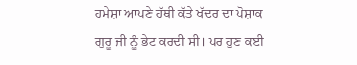ਹਮੇਸ਼ਾ ਆਪਣੇ ਹੱਥੀ ਕੱਤੇ ਖੱਦਰ ਦਾ ਪੋਸ਼ਾਕ ਗੁਰੂ ਜੀ ਨੂੰ ਭੇਟ ਕਰਦੀ ਸੀ। ਪਰ ਹੁਣ ਕਈ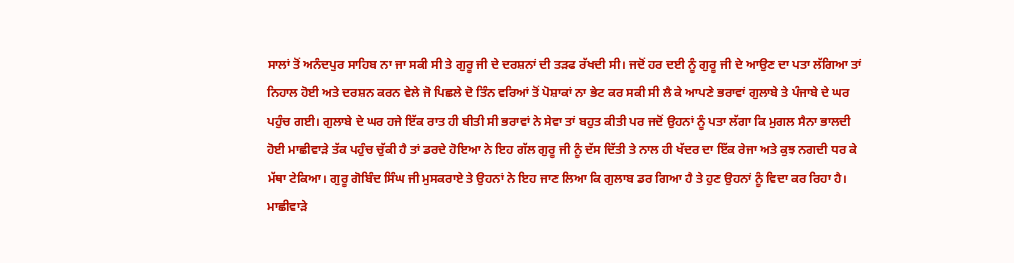ਸਾਲਾਂ ਤੋਂ ਅਨੰਦਪੁਰ ਸਾਹਿਬ ਨਾ ਜਾ ਸਕੀ ਸੀ ਤੇ ਗੁਰੂ ਜੀ ਦੇ ਦਰਸ਼ਨਾਂ ਦੀ ਤੜਫ ਰੱਖਦੀ ਸੀ। ਜਦੋਂ ਹਰ ਦਈ ਨੂੰ ਗੁਰੂ ਜੀ ਦੇ ਆਉਣ ਦਾ ਪਤਾ ਲੱਗਿਆ ਤਾਂ ਨਿਹਾਲ ਹੋਈ ਅਤੇ ਦਰਸ਼ਨ ਕਰਨ ਵੇਲੇ ਜੋ ਪਿਛਲੇ ਦੋ ਤਿੰਨ ਵਰਿਆਂ ਤੋਂ ਪੋਸ਼ਾਕਾਂ ਨਾ ਭੇਟ ਕਰ ਸਕੀ ਸੀ ਲੈ ਕੇ ਆਪਣੇ ਭਰਾਵਾਂ ਗੁਲਾਬੇ ਤੇ ਪੰਜਾਬੇ ਦੇ ਘਰ ਪਹੁੰਚ ਗਈ। ਗੁਲਾਬੇ ਦੇ ਘਰ ਹਜੇ ਇੱਕ ਰਾਤ ਹੀ ਬੀਤੀ ਸੀ ਭਰਾਵਾਂ ਨੇ ਸੇਵਾ ਤਾਂ ਬਹੁਤ ਕੀਤੀ ਪਰ ਜਦੋਂ ਉਹਨਾਂ ਨੂੰ ਪਤਾ ਲੱਗਾ ਕਿ ਮੁਗਲ ਸੈਨਾ ਭਾਲਦੀ ਹੋਈ ਮਾਛੀਵਾੜੇ ਤੱਕ ਪਹੁੰਚ ਚੁੱਕੀ ਹੈ ਤਾਂ ਡਰਦੇ ਹੋਇਆ ਨੇ ਇਹ ਗੱਲ ਗੁਰੂ ਜੀ ਨੂੰ ਦੱਸ ਦਿੱਤੀ ਤੇ ਨਾਲ ਹੀ ਖੱਦਰ ਦਾ ਇੱਕ ਰੇਜਾ ਅਤੇ ਕੁਝ ਨਗਦੀ ਧਰ ਕੇ ਮੱਥਾ ਟੇਕਿਆ। ਗੁਰੂ ਗੋਬਿੰਦ ਸਿੰਘ ਜੀ ਮੁਸਕਰਾਏ ਤੇ ਉਹਨਾਂ ਨੇ ਇਹ ਜਾਣ ਲਿਆ ਕਿ ਗੁਲਾਬ ਡਰ ਗਿਆ ਹੈ ਤੇ ਹੁਣ ਉਹਨਾਂ ਨੂੰ ਵਿਦਾ ਕਰ ਰਿਹਾ ਹੈ। ਮਾਛੀਵਾੜੇ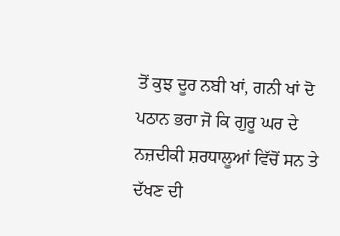ਤੋਂ ਕੁਝ ਦੂਰ ਨਬੀ ਖਾਂ, ਗਨੀ ਖਾਂ ਦੋ ਪਠਾਨ ਭਰਾ ਜੋ ਕਿ ਗੁਰੂ ਘਰ ਦੇ ਨਜ਼ਦੀਕੀ ਸ਼ਰਧਾਲੂਆਂ ਵਿੱਚੋਂ ਸਨ ਤੇ ਦੱਖਣ ਦੀ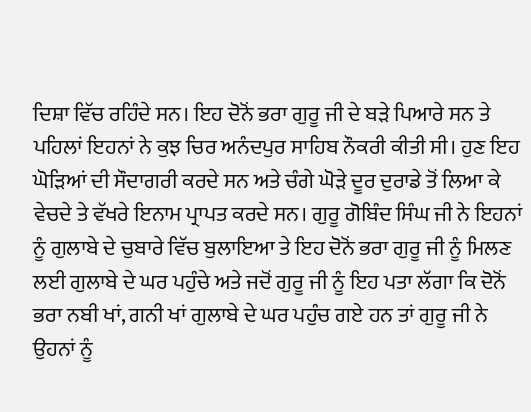ਦਿਸ਼ਾ ਵਿੱਚ ਰਹਿੰਦੇ ਸਨ। ਇਹ ਦੋਨੋਂ ਭਰਾ ਗੁਰੂ ਜੀ ਦੇ ਬੜੇ ਪਿਆਰੇ ਸਨ ਤੇ ਪਹਿਲਾਂ ਇਹਨਾਂ ਨੇ ਕੁਝ ਚਿਰ ਅਨੰਦਪੁਰ ਸਾਹਿਬ ਨੌਕਰੀ ਕੀਤੀ ਸੀ। ਹੁਣ ਇਹ ਘੋੜਿਆਂ ਦੀ ਸੌਦਾਗਰੀ ਕਰਦੇ ਸਨ ਅਤੇ ਚੰਗੇ ਘੋੜੇ ਦੂਰ ਦੁਰਾਡੇ ਤੋਂ ਲਿਆ ਕੇ ਵੇਚਦੇ ਤੇ ਵੱਖਰੇ ਇਨਾਮ ਪ੍ਰਾਪਤ ਕਰਦੇ ਸਨ। ਗੁਰੂ ਗੋਬਿੰਦ ਸਿੰਘ ਜੀ ਨੇ ਇਹਨਾਂ ਨੂੰ ਗੁਲਾਬੇ ਦੇ ਚੁਬਾਰੇ ਵਿੱਚ ਬੁਲਾਇਆ ਤੇ ਇਹ ਦੋਨੋਂ ਭਰਾ ਗੁਰੂ ਜੀ ਨੂੰ ਮਿਲਣ ਲਈ ਗੁਲਾਬੇ ਦੇ ਘਰ ਪਹੁੰਚੇ ਅਤੇ ਜਦੋਂ ਗੁਰੂ ਜੀ ਨੂੰ ਇਹ ਪਤਾ ਲੱਗਾ ਕਿ ਦੋਨੋਂ ਭਰਾ ਨਬੀ ਖਾਂ, ਗਨੀ ਖਾਂ ਗੁਲਾਬੇ ਦੇ ਘਰ ਪਹੁੰਚ ਗਏ ਹਨ ਤਾਂ ਗੁਰੂ ਜੀ ਨੇ ਉਹਨਾਂ ਨੂੰ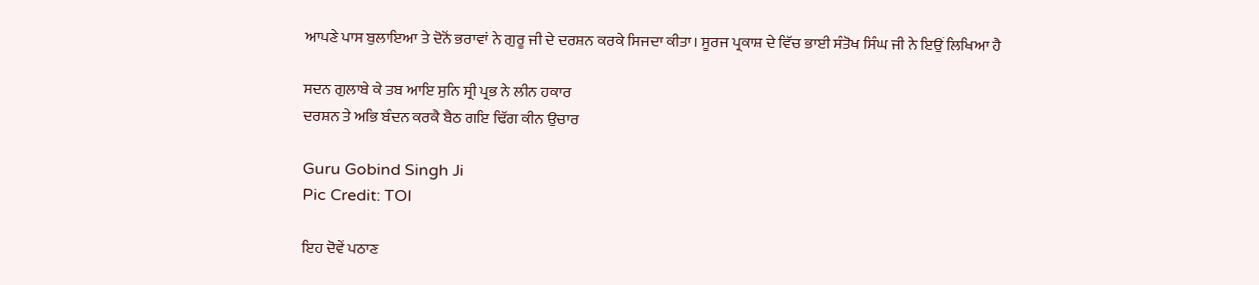ਆਪਣੇ ਪਾਸ ਬੁਲਾਇਆ ਤੇ ਦੋਨੋਂ ਭਰਾਵਾਂ ਨੇ ਗੁਰੂ ਜੀ ਦੇ ਦਰਸ਼ਨ ਕਰਕੇ ਸਿਜਦਾ ਕੀਤਾ। ਸੂਰਜ ਪ੍ਰਕਾਸ਼ ਦੇ ਵਿੱਚ ਭਾਈ ਸੰਤੋਖ ਸਿੰਘ ਜੀ ਨੇ ਇਉਂ ਲਿਖਿਆ ਹੈ

ਸਦਨ ਗੁਲਾਬੇ ਕੇ ਤਬ ਆਇ ਸੁਨਿ ਸ੍ਰੀ ਪ੍ਰਭ ਨੇ ਲੀਨ ਹਕਾਰ
ਦਰਸ਼ਨ ਤੇ ਅਭਿ ਬੰਦਨ ਕਰਕੈ ਬੈਠ ਗਇ ਢਿੱਗ ਕੀਨ ਉਚਾਰ

Guru Gobind Singh Ji
Pic Credit: TOI

ਇਹ ਦੋਵੇਂ ਪਠਾਣ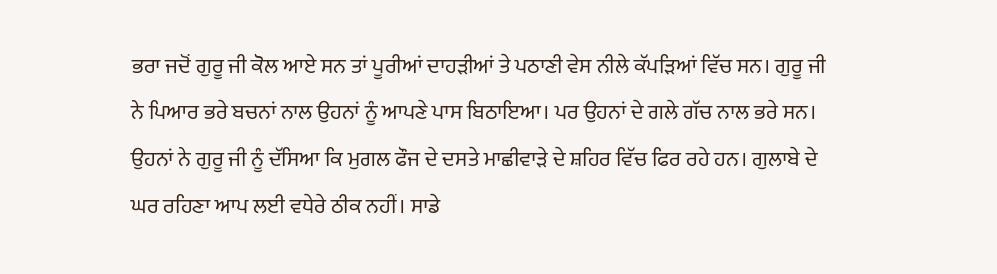ਭਰਾ ਜਦੋਂ ਗੁਰੂ ਜੀ ਕੋਲ ਆਏ ਸਨ ਤਾਂ ਪੂਰੀਆਂ ਦਾਹੜੀਆਂ ਤੇ ਪਠਾਣੀ ਵੇਸ ਨੀਲੇ ਕੱਪੜਿਆਂ ਵਿੱਚ ਸਨ। ਗੁਰੂ ਜੀ ਨੇ ਪਿਆਰ ਭਰੇ ਬਚਨਾਂ ਨਾਲ ਉਹਨਾਂ ਨੂੰ ਆਪਣੇ ਪਾਸ ਬਿਠਾਇਆ। ਪਰ ਉਹਨਾਂ ਦੇ ਗਲੇ ਗੱਚ ਨਾਲ ਭਰੇ ਸਨ। ਉਹਨਾਂ ਨੇ ਗੁਰੂ ਜੀ ਨੂੰ ਦੱਸਿਆ ਕਿ ਮੁਗਲ ਫੌਜ ਦੇ ਦਸਤੇ ਮਾਛੀਵਾੜੇ ਦੇ ਸ਼ਹਿਰ ਵਿੱਚ ਫਿਰ ਰਹੇ ਹਨ। ਗੁਲਾਬੇ ਦੇ ਘਰ ਰਹਿਣਾ ਆਪ ਲਈ ਵਧੇਰੇ ਠੀਕ ਨਹੀਂ। ਸਾਡੇ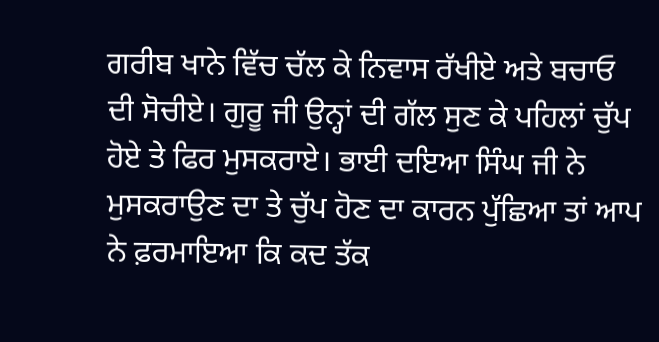ਗਰੀਬ ਖਾਨੇ ਵਿੱਚ ਚੱਲ ਕੇ ਨਿਵਾਸ ਰੱਖੀਏ ਅਤੇ ਬਚਾਓ ਦੀ ਸੋਚੀਏ। ਗੁਰੂ ਜੀ ਉਨ੍ਹਾਂ ਦੀ ਗੱਲ ਸੁਣ ਕੇ ਪਹਿਲਾਂ ਚੁੱਪ ਹੋਏ ਤੇ ਫਿਰ ਮੁਸਕਰਾਏ। ਭਾਈ ਦਇਆ ਸਿੰਘ ਜੀ ਨੇ ਮੁਸਕਰਾਉਣ ਦਾ ਤੇ ਚੁੱਪ ਹੋਣ ਦਾ ਕਾਰਨ ਪੁੱਛਿਆ ਤਾਂ ਆਪ ਨੇ ਫ਼ਰਮਾਇਆ ਕਿ ਕਦ ਤੱਕ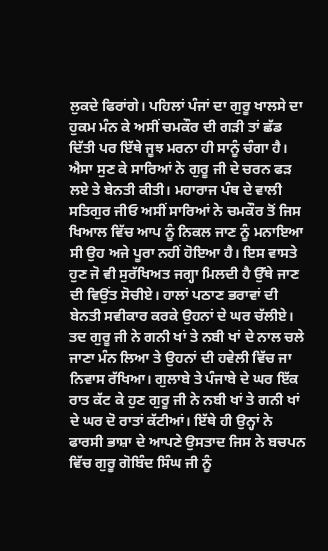ਲੁਕਦੇ ਫਿਰਾਂਗੇ। ਪਹਿਲਾਂ ਪੰਜਾਂ ਦਾ ਗੁਰੂ ਖਾਲਸੇ ਦਾ ਹੁਕਮ ਮੰਨ ਕੇ ਅਸੀਂ ਚਮਕੌਰ ਦੀ ਗੜੀ ਤਾਂ ਛੱਡ ਦਿੱਤੀ ਪਰ ਇੱਥੇ ਜੂਝ ਮਰਨਾ ਹੀ ਸਾਨੂੰ ਚੰਗਾ ਹੈ। ਐਸਾ ਸੁਣ ਕੇ ਸਾਰਿਆਂ ਨੇ ਗੁਰੂ ਜੀ ਦੇ ਚਰਨ ਫੜ ਲਏ ਤੇ ਬੇਨਤੀ ਕੀਤੀ। ਮਹਾਰਾਜ ਪੰਥ ਦੇ ਵਾਲੀ ਸਤਿਗੁਰ ਜੀਓ ਅਸੀਂ ਸਾਰਿਆਂ ਨੇ ਚਮਕੌਰ ਤੋਂ ਜਿਸ ਖਿਆਲ ਵਿੱਚ ਆਪ ਨੂੰ ਨਿਕਲ ਜਾਣ ਨੂੰ ਮਨਾਇਆ ਸੀ ਉਹ ਅਜੇ ਪੂਰਾ ਨਹੀਂ ਹੋਇਆ ਹੈ। ਇਸ ਵਾਸਤੇ ਹੁਣ ਜੋ ਵੀ ਸੁਰੱਖਿਅਤ ਜਗ੍ਹਾ ਮਿਲਦੀ ਹੈ ਉੱਥੇ ਜਾਣ ਦੀ ਵਿਉਂਤ ਸੋਚੀਏ। ਹਾਲਾਂ ਪਠਾਣ ਭਰਾਵਾਂ ਦੀ ਬੇਨਤੀ ਸਵੀਕਾਰ ਕਰਕੇ ਉਹਨਾਂ ਦੇ ਘਰ ਚੱਲੀਏ। ਤਦ ਗੁਰੂ ਜੀ ਨੇ ਗਨੀ ਖਾਂ ਤੇ ਨਬੀ ਖਾਂ ਦੇ ਨਾਲ ਚਲੇ ਜਾਣਾ ਮੰਨ ਲਿਆ ਤੇ ਉਹਨਾਂ ਦੀ ਹਵੇਲੀ ਵਿੱਚ ਜਾ ਨਿਵਾਸ ਰੱਖਿਆ। ਗੁਲਾਬੇ ਤੇ ਪੰਜਾਬੇ ਦੇ ਘਰ ਇੱਕ ਰਾਤ ਕੱਟ ਕੇ ਹੁਣ ਗੁਰੂ ਜੀ ਨੇ ਨਬੀ ਖਾਂ ਤੇ ਗਨੀ ਖਾਂ ਦੇ ਘਰ ਦੋ ਰਾਤਾਂ ਕੱਟੀਆਂ। ਇੱਥੇ ਹੀ ਉਨ੍ਹਾਂ ਨੇ ਫਾਰਸੀ ਭਾਸ਼ਾ ਦੇ ਆਪਣੇ ਉਸਤਾਦ ਜਿਸ ਨੇ ਬਚਪਨ ਵਿੱਚ ਗੁਰੂ ਗੋਬਿੰਦ ਸਿੰਘ ਜੀ ਨੂੰ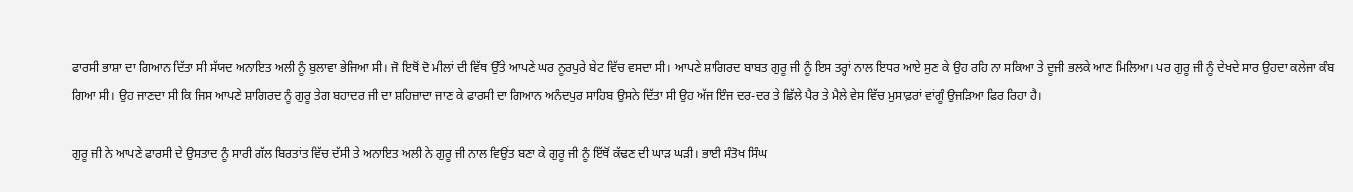ਫਾਰਸੀ ਭਾਸ਼ਾ ਦਾ ਗਿਆਨ ਦਿੱਤਾ ਸੀ ਸੱਯਦ ਅਨਾਇਤ ਅਲੀ ਨੂੰ ਬੁਲਾਵਾ ਭੇਜਿਆ ਸੀ। ਜੋ ਇਥੋਂ ਦੋ ਮੀਲਾਂ ਦੀ ਵਿੱਥ ਉੱਤੇ ਆਪਣੇ ਘਰ ਨੂਰਪੁਰੇ ਬੇਟ ਵਿੱਚ ਵਸਦਾ ਸੀ। ਆਪਣੇ ਸ਼ਾਗਿਰਦ ਬਾਬਤ ਗੁਰੂ ਜੀ ਨੂੰ ਇਸ ਤਰ੍ਹਾਂ ਨਾਲ ਇਧਰ ਆਏ ਸੁਣ ਕੇ ਉਹ ਰਹਿ ਨਾ ਸਕਿਆ ਤੇ ਦੂਜੀ ਭਲਕੇ ਆਣ ਮਿਲਿਆ। ਪਰ ਗੁਰੂ ਜੀ ਨੂੰ ਦੇਖਦੇ ਸਾਰ ਉਹਦਾ ਕਲੇਜਾ ਕੰਬ ਗਿਆ ਸੀ। ਉਹ ਜਾਣਦਾ ਸੀ ਕਿ ਜਿਸ ਆਪਣੇ ਸ਼ਾਗਿਰਦ ਨੂੰ ਗੁਰੂ ਤੇਗ ਬਹਾਦਰ ਜੀ ਦਾ ਸ਼ਹਿਜ਼ਾਦਾ ਜਾਣ ਕੇ ਫਾਰਸੀ ਦਾ ਗਿਆਨ ਅਨੰਦਪੁਰ ਸਾਹਿਬ ਉਸਨੇ ਦਿੱਤਾ ਸੀ ਉਹ ਅੱਜ ਇੰਜ ਦਰ-ਦਰ ਤੇ ਛਿੱਲੇ ਪੈਰ ਤੇ ਮੈਲੇ ਵੇਸ ਵਿੱਚ ਮੁਸਾਫ਼ਰਾਂ ਵਾਂਗੂੰ ਉਜੜਿਆ ਫਿਰ ਰਿਹਾ ਹੈ।

ਗੁਰੂ ਜੀ ਨੇ ਆਪਣੇ ਫਾਰਸੀ ਦੇ ਉਸਤਾਦ ਨੂੰ ਸਾਰੀ ਗੱਲ ਬਿਰਤਾਂਤ ਵਿੱਚ ਦੱਸੀ ਤੇ ਅਨਾਇਤ ਅਲੀ ਨੇ ਗੁਰੂ ਜੀ ਨਾਲ ਵਿਉਂਤ ਬਣਾ ਕੇ ਗੁਰੂ ਜੀ ਨੂੰ ਇੱਥੋਂ ਕੱਢਣ ਦੀ ਘਾੜ ਘੜੀ। ਭਾਈ ਸੰਤੋਖ ਸਿੰਘ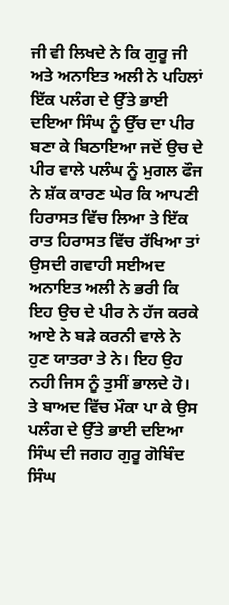ਜੀ ਵੀ ਲਿਖਦੇ ਨੇ ਕਿ ਗੁਰੂ ਜੀ ਅਤੇ ਅਨਾਇਤ ਅਲੀ ਨੇ ਪਹਿਲਾਂ ਇੱਕ ਪਲੰਗ ਦੇ ਉੱਤੇ ਭਾਈ ਦਇਆ ਸਿੰਘ ਨੂੰ ਉੱਚ ਦਾ ਪੀਰ ਬਣਾ ਕੇ ਬਿਠਾਇਆ ਜਦੋਂ ਉਚ ਦੇ ਪੀਰ ਵਾਲੇ ਪਲੰਘ ਨੂੰ ਮੁਗਲ ਫੌਜ ਨੇ ਸ਼ੱਕ ਕਾਰਣ ਘੇਰ ਕਿ ਆਪਣੀ ਹਿਰਾਸਤ ਵਿੱਚ ਲਿਆ ਤੇ ਇੱਕ ਰਾਤ ਹਿਰਾਸਤ ਵਿੱਚ ਰੱਖਿਆ ਤਾਂ ਉਸਦੀ ਗਵਾਹੀ ਸਈਅਦ ਅਨਾਇਤ ਅਲੀ ਨੇ ਭਰੀ ਕਿ ਇਹ ਉਚ ਦੇ ਪੀਰ ਨੇ ਹੱਜ ਕਰਕੇ ਆਏ ਨੇ ਬੜੇ ਕਰਨੀ ਵਾਲੇ ਨੇ ਹੁਣ ਯਾਤਰਾ ਤੇ ਨੇ। ਇਹ ਉਹ ਨਹੀ ਜਿਸ ਨੂੰ ਤੁਸੀਂ ਭਾਲਦੇ ਹੋ। ਤੇ ਬਾਅਦ ਵਿੱਚ ਮੌਕਾ ਪਾ ਕੇ ਉਸ ਪਲੰਗ ਦੇ ਉੱਤੇ ਭਾਈ ਦਇਆ ਸਿੰਘ ਦੀ ਜਗਹ ਗੁਰੂ ਗੋਬਿੰਦ ਸਿੰਘ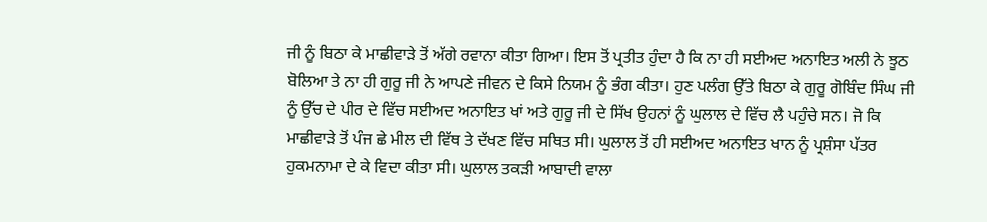ਜੀ ਨੂੰ ਬਿਠਾ ਕੇ ਮਾਛੀਵਾੜੇ ਤੋਂ ਅੱਗੇ ਰਵਾਨਾ ਕੀਤਾ ਗਿਆ। ਇਸ ਤੋਂ ਪ੍ਰਤੀਤ ਹੁੰਦਾ ਹੈ ਕਿ ਨਾ ਹੀ ਸਈਅਦ ਅਨਾਇਤ ਅਲੀ ਨੇ ਝੂਠ ਬੋਲਿਆ ਤੇ ਨਾ ਹੀ ਗੁਰੂ ਜੀ ਨੇ ਆਪਣੇ ਜੀਵਨ ਦੇ ਕਿਸੇ ਨਿਯਮ ਨੂੰ ਭੰਗ ਕੀਤਾ। ਹੁਣ ਪਲੰਗ ਉੱਤੇ ਬਿਠਾ ਕੇ ਗੁਰੂ ਗੋਬਿੰਦ ਸਿੰਘ ਜੀ ਨੂੰ ਉੱਚ ਦੇ ਪੀਰ ਦੇ ਵਿੱਚ ਸਈਅਦ ਅਨਾਇਤ ਖਾਂ ਅਤੇ ਗੁਰੂ ਜੀ ਦੇ ਸਿੱਖ ਉਹਨਾਂ ਨੂੰ ਘੁਲਾਲ ਦੇ ਵਿੱਚ ਲੈ ਪਹੁੰਚੇ ਸਨ। ਜੋ ਕਿ ਮਾਛੀਵਾੜੇ ਤੋਂ ਪੰਜ ਛੇ ਮੀਲ ਦੀ ਵਿੱਥ ਤੇ ਦੱਖਣ ਵਿੱਚ ਸਥਿਤ ਸੀ। ਘੁਲਾਲ ਤੋਂ ਹੀ ਸਈਅਦ ਅਨਾਇਤ ਖਾਨ ਨੂੰ ਪ੍ਰਸ਼ੰਸਾ ਪੱਤਰ ਹੁਕਮਨਾਮਾ ਦੇ ਕੇ ਵਿਦਾ ਕੀਤਾ ਸੀ। ਘੁਲਾਲ ਤਕੜੀ ਆਬਾਦੀ ਵਾਲਾ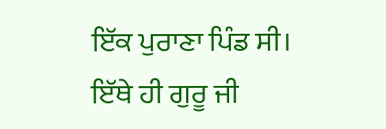ਇੱਕ ਪੁਰਾਣਾ ਪਿੰਡ ਸੀ। ਇੱਥੇ ਹੀ ਗੁਰੂ ਜੀ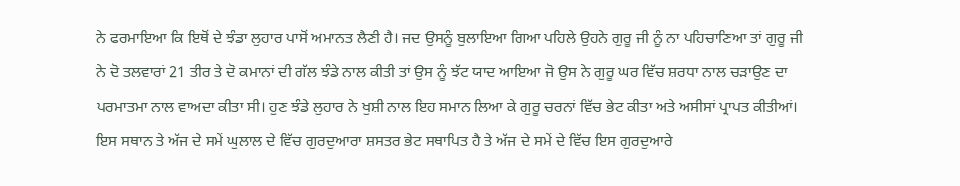ਨੇ ਫਰਮਾਇਆ ਕਿ ਇਥੋਂ ਦੇ ਝੰਡਾ ਲੁਹਾਰ ਪਾਸੋਂ ਅਮਾਨਤ ਲੈਣੀ ਹੈ। ਜਦ ਉਸਨੂੰ ਬੁਲਾਇਆ ਗਿਆ ਪਹਿਲੇ ਉਹਨੇ ਗੁਰੂ ਜੀ ਨੂੰ ਨਾ ਪਹਿਚਾਣਿਆ ਤਾਂ ਗੁਰੂ ਜੀ ਨੇ ਦੋ ਤਲਵਾਰਾਂ 21 ਤੀਰ ਤੇ ਦੋ ਕਮਾਨਾਂ ਦੀ ਗੱਲ ਝੰਡੇ ਨਾਲ ਕੀਤੀ ਤਾਂ ਉਸ ਨੂੰ ਝੱਟ ਯਾਦ ਆਇਆ ਜੋ ਉਸ ਨੇ ਗੁਰੂ ਘਰ ਵਿੱਚ ਸ਼ਰਧਾ ਨਾਲ ਚੜਾਉਣ ਦਾ ਪਰਮਾਤਮਾ ਨਾਲ ਵਾਅਦਾ ਕੀਤਾ ਸੀ। ਹੁਣ ਝੰਡੇ ਲੁਹਾਰ ਨੇ ਖੁਸ਼ੀ ਨਾਲ ਇਹ ਸਮਾਨ ਲਿਆ ਕੇ ਗੁਰੂ ਚਰਨਾਂ ਵਿੱਚ ਭੇਟ ਕੀਤਾ ਅਤੇ ਅਸੀਸਾਂ ਪ੍ਰਾਪਤ ਕੀਤੀਆਂ। ਇਸ ਸਥਾਨ ਤੇ ਅੱਜ ਦੇ ਸਮੇਂ ਘੁਲਾਲ ਦੇ ਵਿੱਚ ਗੁਰਦੁਆਰਾ ਸ਼ਸਤਰ ਭੇਟ ਸਥਾਪਿਤ ਹੈ ਤੇ ਅੱਜ ਦੇ ਸਮੇਂ ਦੇ ਵਿੱਚ ਇਸ ਗੁਰਦੁਆਰੇ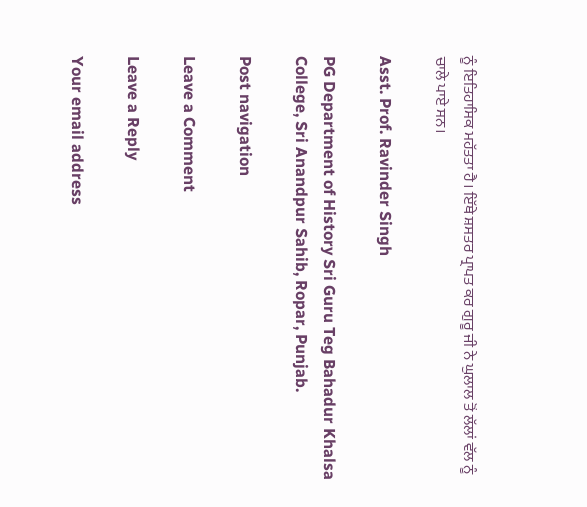ਨੂੰ ਇਤਿਹਾਸਿਕ ਮਹੱਤਤਾ ਹੈ। ਇੱਥੇ ਸ਼ਸਤਰ ਪ੍ਰਾਪਤ ਕਰ ਗੁਰੂ ਜੀ ਨੇ ਘੁਲਾਲ ਤੋਂ ਲੱਲਾਂ ਵੱਲ ਨੂੰ ਚਾਲੇ ਪਾਏ ਸਨ।

Asst. Prof. Ravinder Singh

PG Department of History Sri Guru Teg Bahadur Khalsa College, Sri Anandpur Sahib, Ropar, Punjab.

Post navigation

Leave a Comment

Leave a Reply

Your email address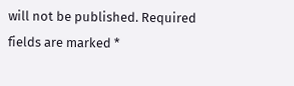will not be published. Required fields are marked *